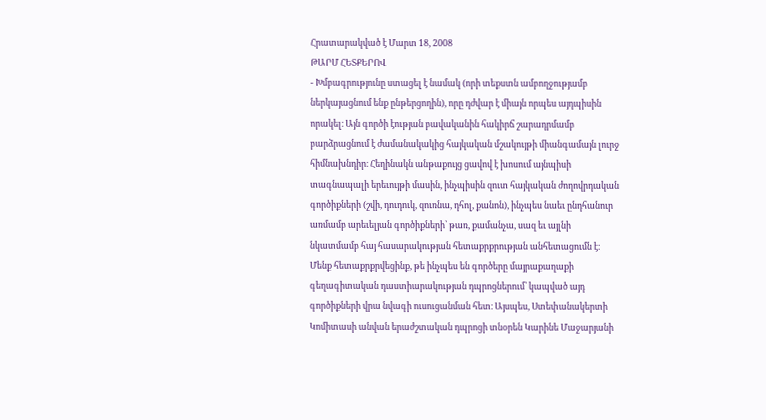Հրատարակված է Մարտ 18, 2008
ԹԱՐՄ ՀԵՏՔԵՐՈՎ
- Խմբագրությունը ստացել է նամակ (որի տեքստն ամբողջությամբ ներկայացնում ենք ընթերցողին), որը դժվար է միայն որպես այդպիսին որակել։ Այն գործի էության բավականին հակիրճ շարադրմամբ բարձրացնում է ժամանակակից հայկական մշակույթի միանգամայն լուրջ հիմնախնդիր։ Հեղինակն անթաքույց ցավով է խոսում այնպիսի տագնապալի երեւույթի մասին, ինչպիսին զուտ հայկական ժողովրդական գործիքների (շվի, դուդուկ, զուռնա, դհոլ, քանոն), ինչպես նաեւ ընդհանուր առմամբ արեւելյան գործիքների՝ թառ, քամանչա, սազ եւ այլնի նկատմամբ հայ հասարակության հետաքրքրության անհետացումն է։ Մենք հետաքրքրվեցինք, թե ինչպես են գործերը մայրաքաղաքի գեղագիտական դաստիարակության դպրոցներում՝ կապված այդ գործիքների վրա նվագի ուսուցանման հետ։ Այսպես, Ստեփանակերտի Կոմիտասի անվան երաժշտական դպրոցի տնօրեն Կարինե Մաջարյանի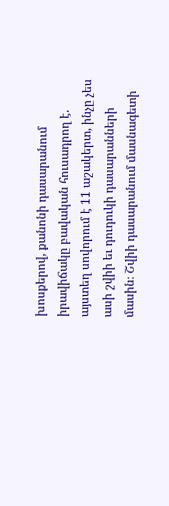խոսքերով, քանոնի դասարանում իրավիճակը բավական հուսադրող է. այստեղ սովորում է 11 աշակերտ, ինչը չես ասի շվիի եւ դուդուկի դասարանների մասին։ Շվիի դասարանում մասնագետի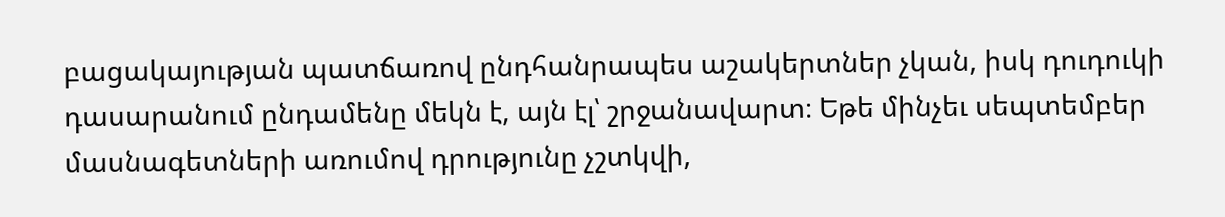բացակայության պատճառով ընդհանրապես աշակերտներ չկան, իսկ դուդուկի դասարանում ընդամենը մեկն է, այն էլ՝ շրջանավարտ։ Եթե մինչեւ սեպտեմբեր մասնագետների առումով դրությունը չշտկվի,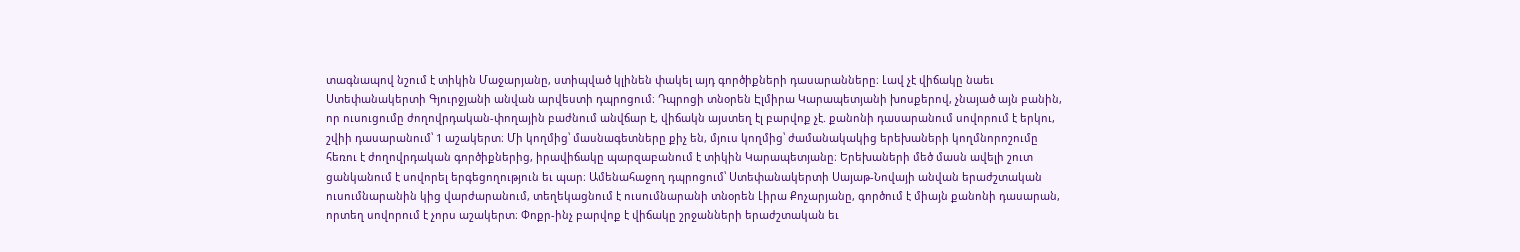տագնապով նշում է տիկին Մաջարյանը, ստիպված կլինեն փակել այդ գործիքների դասարանները։ Լավ չէ վիճակը նաեւ Ստեփանակերտի Գյուրջյանի անվան արվեստի դպրոցում։ Դպրոցի տնօրեն Էլմիրա Կարապետյանի խոսքերով, չնայած այն բանին, որ ուսուցումը ժողովրդական-փողային բաժնում անվճար է, վիճակն այստեղ էլ բարվոք չէ. քանոնի դասարանում սովորում է երկու, շվիի դասարանում՝ 1 աշակերտ։ Մի կողմից՝ մասնագետները քիչ են, մյուս կողմից՝ ժամանակակից երեխաների կողմնորոշումը հեռու է ժողովրդական գործիքներից, իրավիճակը պարզաբանում է տիկին Կարապետյանը։ Երեխաների մեծ մասն ավելի շուտ ցանկանում է սովորել երգեցողություն եւ պար։ Ամենահաջող դպրոցում՝ Ստեփանակերտի Սայաթ-Նովայի անվան երաժշտական ուսումնարանին կից վարժարանում, տեղեկացնում է ուսումնարանի տնօրեն Լիրա Քոչարյանը, գործում է միայն քանոնի դասարան, որտեղ սովորում է չորս աշակերտ։ Փոքր-ինչ բարվոք է վիճակը շրջանների երաժշտական եւ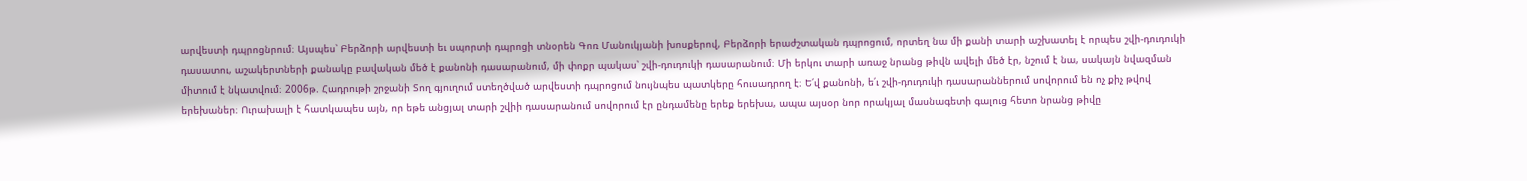արվեստի դպրոցնրում։ Այսպես՝ Բերձորի արվեստի եւ սպորտի դպրոցի տնօրեն Գոռ Մանուկյանի խոսքերով, Բերձորի երաժշտական դպրոցում, որտեղ նա մի քանի տարի աշխատել է որպես շվի-դուդուկի դասատու, աշակերտների քանակը բավական մեծ է քանոնի դասարանում, մի փոքր պակաս՝ շվի-դուդուկի դասարանում։ Մի երկու տարի առաջ նրանց թիվն ավելի մեծ էր, նշում է նա, սակայն նվազման միտում է նկատվում։ 2006թ. Հադրութի շրջանի Տող գյուղում ստեղծված արվեստի դպրոցում նույնպես պատկերը հուսադրող է։ Ե՛վ քանոնի, ե՛ւ շվի-դուդուկի դասարաններում սովորում են ոչ քիչ թվով երեխաներ։ Ուրախալի է հատկապես այն, որ եթե անցյալ տարի շվիի դասարանում սովորում էր ընդամենը երեք երեխա, ապա այսօր նոր որակյալ մասնագետի գալուց հետո նրանց թիվը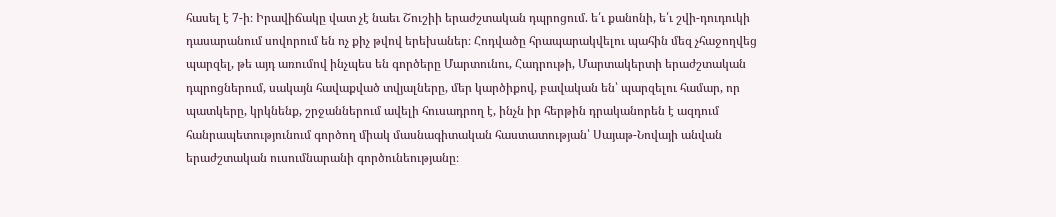հասել է 7-ի։ Իրավիճակը վատ չէ նաեւ Շուշիի երաժշտական դպրոցում. ե՛ւ քանոնի, ե՛ւ շվի-դուդուկի դասարանում սովորում են ոչ քիչ թվով երեխաներ։ Հոդվածը հրապարակվելու պահին մեզ չհաջողվեց պարզել, թե այդ առումով ինչպես են գործերը Մարտունու, Հադրութի, Մարտակերտի երաժշտական դպրոցներում, սակայն հավաքված տվյալները, մեր կարծիքով, բավական են՝ պարզելու համար, որ պատկերը, կրկնենք, շրջաններում ավելի հուսադրող է, ինչն իր հերթին դրականորեն է ազդում հանրապետությունում գործող միակ մասնագիտական հաստատության՝ Սայաթ-Նովայի անվան երաժշտական ուսումնարանի գործունեությանը։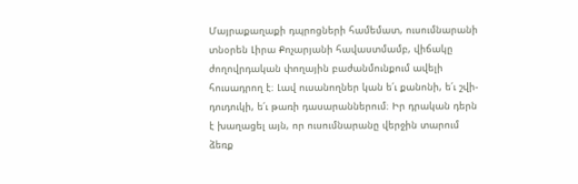Մայրաքաղաքի դպրոցների համեմատ, ուսումնարանի տնօրեն Լիրա Քոչարյանի հավաստմամբ, վիճակը ժողովրդական փողային բաժանմունքում ավելի հուսադրող է։ Լավ ուսանողներ կան ե՛ւ քանոնի, ե՛ւ շվի-դուդուկի, ե՛ւ թառի դասարաններում։ Իր դրական դերն է խաղացել այն, որ ուսումնարանը վերջին տարում ձեռք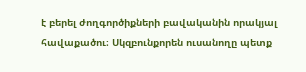է բերել ժողգործիքների բավականին որակյալ հավաքածու։ Սկզբունքորեն ուսանողը պետք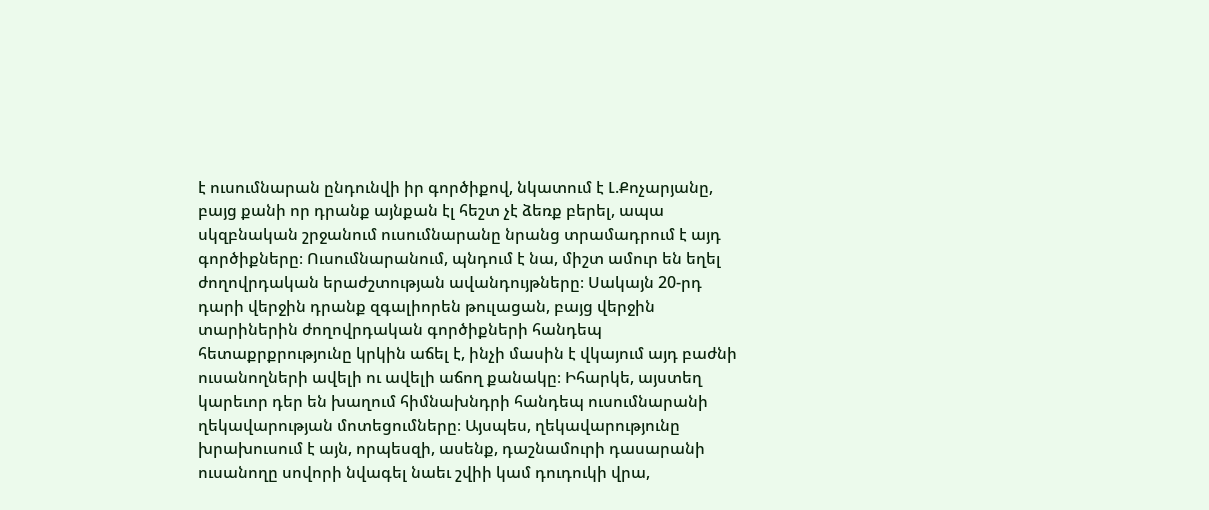է ուսումնարան ընդունվի իր գործիքով, նկատում է Լ.Քոչարյանը, բայց քանի որ դրանք այնքան էլ հեշտ չէ ձեռք բերել, ապա սկզբնական շրջանում ուսումնարանը նրանց տրամադրում է այդ գործիքները։ Ուսումնարանում, պնդում է նա, միշտ ամուր են եղել ժողովրդական երաժշտության ավանդույթները։ Սակայն 20-րդ դարի վերջին դրանք զգալիորեն թուլացան, բայց վերջին տարիներին ժողովրդական գործիքների հանդեպ հետաքրքրությունը կրկին աճել է, ինչի մասին է վկայում այդ բաժնի ուսանողների ավելի ու ավելի աճող քանակը։ Իհարկե, այստեղ կարեւոր դեր են խաղում հիմնախնդրի հանդեպ ուսումնարանի ղեկավարության մոտեցումները։ Այսպես, ղեկավարությունը խրախուսում է այն, որպեսզի, ասենք, դաշնամուրի դասարանի ուսանողը սովորի նվագել նաեւ շվիի կամ դուդուկի վրա,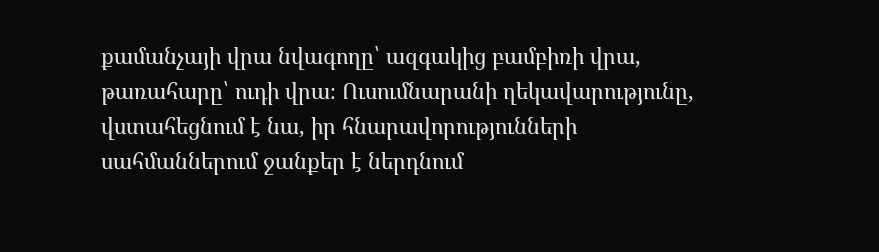քամանչայի վրա նվագողը՝ ազգակից բամբիռի վրա, թառահարը՝ ուդի վրա։ Ուսումնարանի ղեկավարությունը, վստահեցնում է նա, իր հնարավորությունների սահմաններում ջանքեր է ներդնում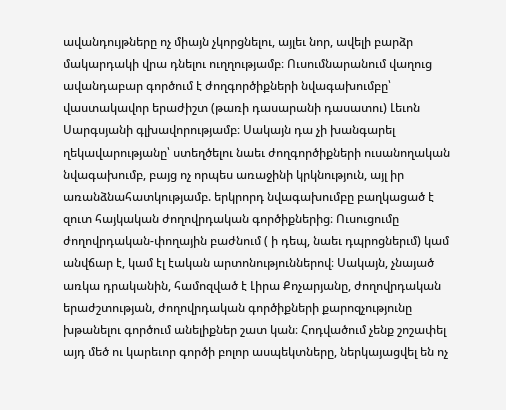ավանդույթները ոչ միայն չկորցնելու, այլեւ նոր, ավելի բարձր մակարդակի վրա դնելու ուղղությամբ։ Ուսումնարանում վաղուց ավանդաբար գործում է ժողգործիքների նվագախումբը՝ վաստակավոր երաժիշտ (թառի դասարանի դասատու) Լեւոն Սարգսյանի գլխավորությամբ։ Սակայն դա չի խանգարել ղեկավարությանը՝ ստեղծելու նաեւ ժողգործիքների ուսանողական նվագախումբ, բայց ոչ որպես առաջինի կրկնություն, այլ իր առանձնահատկությամբ. երկրորդ նվագախումբը բաղկացած է զուտ հայկական ժողովրդական գործիքներից։ Ուսուցումը ժողովրդական-փողային բաժնում ( ի դեպ, նաեւ դպրոցներւմ) կամ անվճար է, կամ էլ էական արտոնություններով։ Սակայն, չնայած առկա դրականին, համոզված է Լիրա Քոչարյանը, ժողովրդական երաժշտության, ժողովրդական գործիքների քարոզչությունը խթանելու գործում անելիքներ շատ կան։ Հոդվածում չենք շոշափել այդ մեծ ու կարեւոր գործի բոլոր ասպեկտները, ներկայացվել են ոչ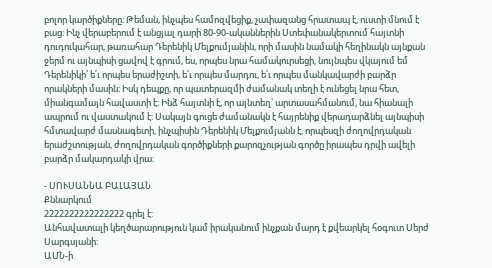բոլոր կարծիքները։ Թեման, ինչպես համոզվեցիք, չափազանց հրատապ է, ուստի մնում է բաց։ Ինչ վերաբերում է անցյալ դարի 80-90-ականներին Ստեփանակերտում հայտնի դուդուկահար, թառահար Դերենիկ Մելքումյանին, որի մասին նամակի հեղինակն այնքան ջերմ ու այնպիսի ցավով է գրում, ես, որպես նրա համակուրսեցի, նույնպես վկայում եմ Դերենիկի՝ ե՛ւ որպես երաժիշտի, ե՛ւ որպես մարդու, ե՛ւ որպես մանկավարժի բարձր որակների մասին։ Իսկ դեպքը, որ պատերազմի ժամանակ տեղի է ունեցել նրա հետ, միանգամայն հավաստի է։ Ինձ հայտնի է, որ այնտեղ՝ արտասահմանում, նա հիանալի ապրում ու վաստակում է։ Սակայն գուցե ժամանակն է հայրենիք վերադարձնել այնպիսի հմտավարժ մասնագետի, ինչպիսին Դերենիկ Մելքումյանն է, որպեսզի ժողովրդական երաժշտության, ժողովրդական գործիքների քարոզչության գործը իրապես դրվի ավելի բարձր մակարդակի վրա։

- ՍՈՒՍԱՆՆԱ ԲԱԼԱՅԱՆ
Քննարկում
2222222222222222 գրել է:
Անհավատալի կեղծարարություն կամ իրականում ինչքան մարդ է քվեարկել հօգուտ Սերժ Սարգսյանի:
ԱՄՆ-ի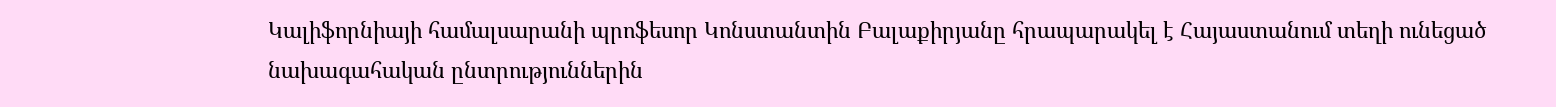Կալիֆորնիայի համալսարանի պրոֆեսոր Կոնստանտին Բալաքիրյանը հրապարակել է Հայաստանում տեղի ունեցած նախագահական ընտրություններին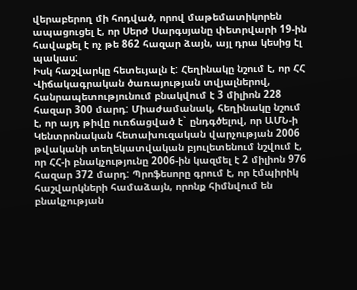վերաբերող մի հոդված, որով մաթեմատիկորեն ապացուցել է, որ Սերժ Սարգսյանը փետրվարի 19-ին հավաքել է ոչ թե 862 հազար ձայն, այլ դրա կեսից էլ պակաս:
Իսկ հաշվարկը հետեւյալն է: Հեղինակը նշում է, որ ՀՀ Վիճակագրական ծառայության տվյալներով, հանրապետությունում բնակվում է 3 միլիոն 228 հազար 300 մարդ: Միաժամանակ, հեղինակը նշում է, որ այդ թիվը ուռճացված է` ընդգծելով, որ ԱՄՆ-ի Կենտրոնական հետախուզական վարչության 2006 թվականի տեղեկատվական բյուլետենում նշվում է, որ ՀՀ-ի բնակչությունը 2006-ին կազմել է 2 միլիոն 976 հազար 372 մարդ: Պրոֆեսորը գրում է, որ էմպիրիկ հաշվարկների համաձայն, որոնք հիմնվում են բնակչության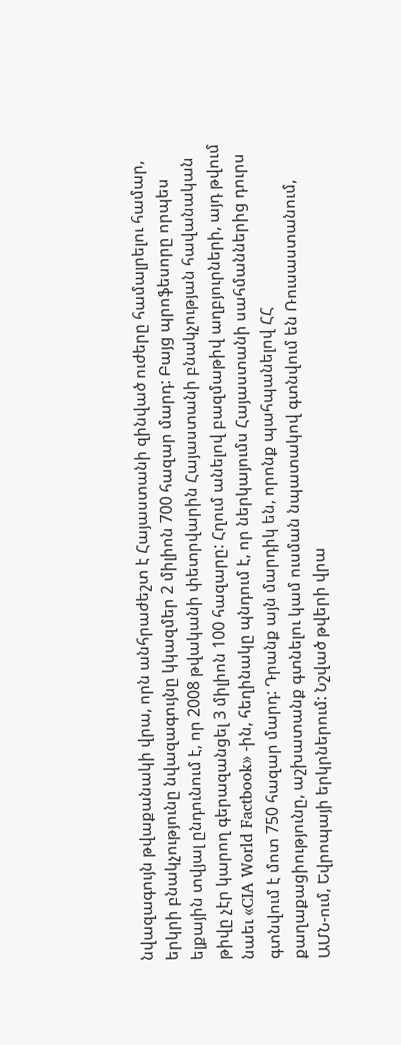նվազագույն թվաքանակի վրա, որն անհրաժեշտ է Հայաստանի զինված ուժերը համալրելու համար, երկրի բնակչությունը նվազագույնը կկազմեր 2 միլիոն 700 հազար մարդ: Բայց պրոֆեսորը որպես ելքային տվյալ ընդունում է, որ 2008 թվականի փետրվարին Հայաստանի բնակչության հավանական թիվը չէր կարող գերազանցել 3 միլիոն 100 հազարը: Հղում անելով բազմաթիվ աղբյուրների, այդ թվում նաեւ «CIA World Factbook» -ին, հեղինակը պնդում է, որ ներկայումս Հայաստանի սահմաններից դուրս գտնվում է մոտ 750 հազար մարդ: Դրանք այն մարդիկ են, որոնք պահպանելով ՀՀ քաղաքացիությունը, աշխատանք գտնելու կամ ուսման նպատակով գտնվում են Ռուսաստանում, ԱՄՆ-ում, Եվրոպայի երկրներում: Նշված թվերի վրա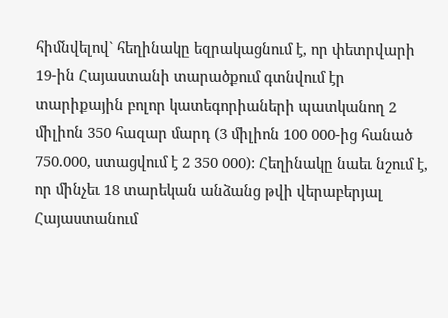հիմնվելով` հեղինակը եզրակացնում է, որ փետրվարի 19-ին Հայաստանի տարածքում գտնվում էր տարիքային բոլոր կատեգորիաների պատկանող 2 միլիոն 350 հազար մարդ (3 միլիոն 100 000-ից հանած 750.000, ստացվում է 2 350 000): Հեղինակը նաեւ նշում է, որ մինչեւ 18 տարեկան անձանց թվի վերաբերյալ Հայաստանում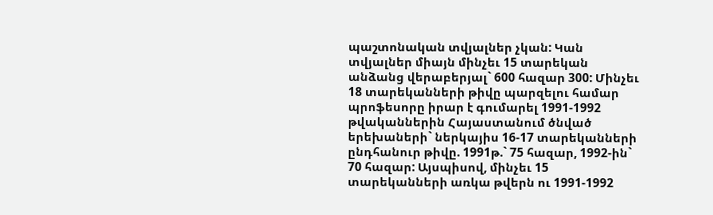պաշտոնական տվյալներ չկան: Կան տվյալներ միայն մինչեւ 15 տարեկան անձանց վերաբերյալ` 600 հազար 300: Մինչեւ 18 տարեկանների թիվը պարզելու համար պրոֆեսորը իրար է գումարել 1991-1992 թվականներին Հայաստանում ծնված երեխաների` ներկայիս 16-17 տարեկանների ընդհանուր թիվը. 1991թ.` 75 հազար, 1992-ին` 70 հազար: Այսպիսով, մինչեւ 15 տարեկանների առկա թվերն ու 1991-1992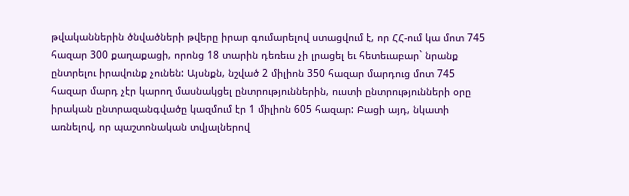թվականներին ծնվածների թվերը իրար գումարելով ստացվում է, որ ՀՀ-ում կա մոտ 745 հազար 300 քաղաքացի, որոնց 18 տարին դեռեւս չի լրացել եւ հետեւաբար` նրանք ընտրելու իրավունք չունեն: Այսնքն, նշված 2 միլիոն 350 հազար մարդուց մոտ 745 հազար մարդ չէր կարող մասնակցել ընտրություններին, ուստի ընտրությունների օրը իրական ընտրազանգվածը կազմում էր 1 միլիոն 605 հազար: Բացի այդ, նկատի առնելով, որ պաշտոնական տվյալներով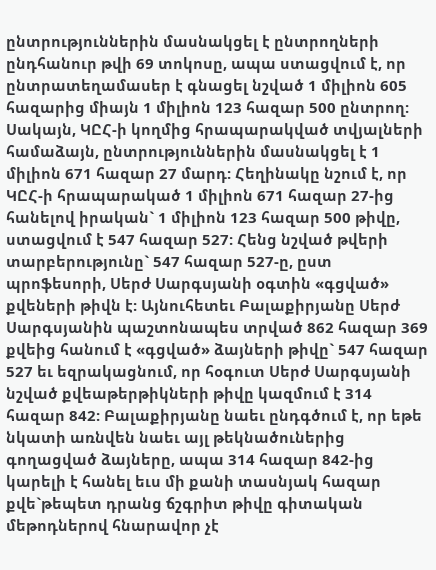ընտրություններին մասնակցել է ընտրողների ընդհանուր թվի 69 տոկոսը, ապա ստացվում է, որ ընտրատեղամասեր է գնացել նշված 1 միլիոն 605 հազարից միայն 1 միլիոն 123 հազար 500 ընտրող: Սակայն, ԿԸՀ-ի կողմից հրապարակված տվյալների համաձայն, ընտրություններին մասնակցել է 1 միլիոն 671 հազար 27 մարդ: Հեղինակը նշում է, որ ԿԸՀ-ի հրապարակած 1 միլիոն 671 հազար 27-ից հանելով իրական` 1 միլիոն 123 հազար 500 թիվը, ստացվում է 547 հազար 527: Հենց նշված թվերի տարբերությունը` 547 հազար 527-ը, ըստ պրոֆեսորի, Սերժ Սարգսյանի օգտին «գցված» քվեների թիվն է: Այնուհետեւ Բալաքիրյանը Սերժ Սարգսյանին պաշտոնապես տրված 862 հազար 369 քվեից հանում է «գցված» ձայների թիվը` 547 հազար 527 եւ եզրակացնում, որ հօգուտ Սերժ Սարգսյանի նշված քվեաթերթիկների թիվը կազմում է 314 հազար 842: Բալաքիրյանը նաեւ ընդգծում է, որ եթե նկատի առնվեն նաեւ այլ թեկնածուներից գողացված ձայները, ապա 314 հազար 842-ից կարելի է հանել եւս մի քանի տասնյակ հազար քվե`թեպետ դրանց ճշգրիտ թիվը գիտական մեթոդներով հնարավոր չէ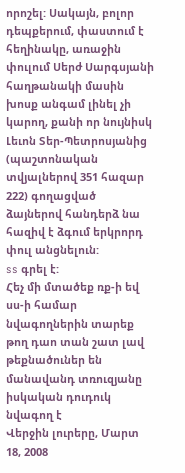որոշել: Սակայն, բոլոր դեպքերում, փաստում է հեղինակը, առաջին փուլում Սերժ Սարգսյանի հաղթանակի մասին խոսք անգամ լինել չի կարող, քանի որ նույնիսկ Լեւոն Տեր-Պետրոսյանից (պաշտոնական տվյալներով 351 հազար 222) գողացված ձայներով հանդերձ նա հազիվ է ձգում երկրորդ փուլ անցնելուն:
ss գրել է:
Հեչ մի մտածեք ռք-ի եվ սս-ի համար նվագողներին տարեք թող դաո տան շատ լավ թեքնածուներ են մանավանդ տռուզյանը իսկական դուդուկ նվագող է
Վերջին լուրերը, Մարտ 18, 2008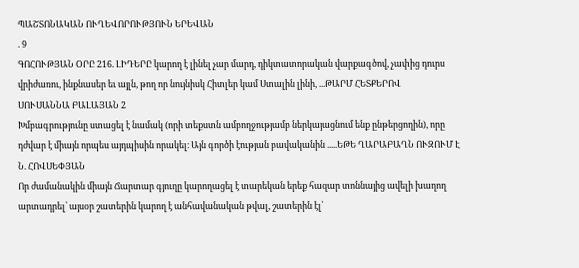ՊԱՇՏՈՆԱԿԱՆ ՈՒՂԵՎՈՐՈՒԹՅՈՒՆ ԵՐԵՎԱՆ
. 9
ԳՈՀՈՒԹՅԱՆ ՕՐԸ 216. ԼԻԴԵՐԸ կարող է լինել չար մարդ, դիկտատորական վարքագծով, չափից դուրս վրիժառու, ինքնասեր եւ այլն, թող որ նույնիսկ Հիտլեր կամ Ստալին լինի, ...ԹԱՐՄ ՀԵՏՔԵՐՈՎ
ՍՈՒՍԱՆՆԱ ԲԱԼԱՅԱՆ 2
Խմբագրությունը ստացել է նամակ (որի տեքստն ամբողջությամբ ներկայացնում ենք ընթերցողին), որը դժվար է միայն որպես այդպիսին որակել։ Այն գործի էության բավականին .....ԵԹԵ ՂԱՐԱԲԱՂՆ ՈՒԶՈՒՄ Է
Ն. ՀՈՎՍԵՓՅԱՆ
Որ ժամանակին միայն Ճարտար գյուղը կարողացել է տարեկան երեք հազար տոննայից ավելի խաղող արտադրել՝ այսօր շատերին կարող է անհավանական թվալ, շատերին էլ՝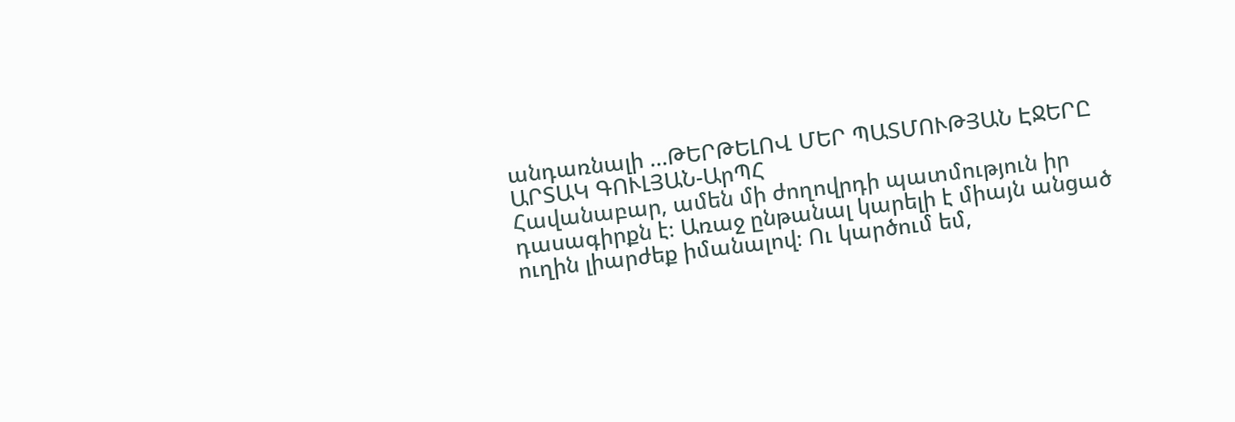անդառնալի ...ԹԵՐԹԵԼՈՎ ՄԵՐ ՊԱՏՄՈՒԹՅԱՆ ԷՋԵՐԸ
ԱՐՏԱԿ ԳՈՒԼՅԱՆ-ԱրՊՀ
Հավանաբար, ամեն մի ժողովրդի պատմություն իր դասագիրքն է։ Առաջ ընթանալ կարելի է միայն անցած ուղին լիարժեք իմանալով։ Ու կարծում եմ,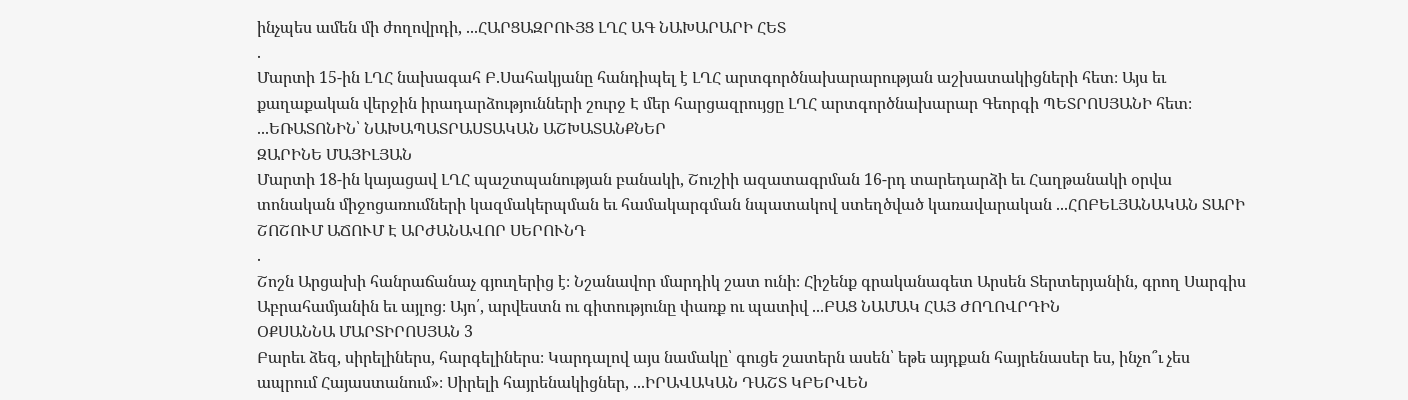ինչպես ամեն մի ժողովրդի, ...ՀԱՐՑԱԶՐՈՒՅՑ ԼՂՀ ԱԳ ՆԱԽԱՐԱՐԻ ՀԵՏ
.
Մարտի 15-ին ԼՂՀ նախագահ Բ.Սահակյանը հանդիպել է ԼՂՀ արտգործնախարարության աշխատակիցների հետ։ Այս եւ քաղաքական վերջին իրադարձությունների շուրջ Է մեր հարցազրույցը ԼՂՀ արտգործնախարար Գեորգի ՊԵՏՐՈՍՅԱՆԻ հետ։ ...ԵՌԱՏՈՆԻՆ՝ ՆԱԽԱՊԱՏՐԱՍՏԱԿԱՆ ԱՇԽԱՏԱՆՔՆԵՐ
ԶԱՐԻՆԵ ՄԱՅԻԼՅԱՆ
Մարտի 18-ին կայացավ ԼՂՀ պաշտպանության բանակի, Շուշիի ազատագրման 16-րդ տարեդարձի եւ Հաղթանակի օրվա տոնական միջոցառումների կազմակերպման եւ համակարգման նպատակով ստեղծված կառավարական ...ՀՈԲԵԼՅԱՆԱԿԱՆ ՏԱՐԻ ՇՈՇՈՒՄ ԱՃՈՒՄ Է ԱՐԺԱՆԱՎՈՐ ՍԵՐՈՒՆԴ
.
Շոշն Արցախի հանրաճանաչ գյուղերից է։ Նշանավոր մարդիկ շատ ունի։ Հիշենք գրականագետ Արսեն Տերտերյանին, գրող Սարգիս Աբրահամյանին եւ այլոց։ Այո՛, արվեստն ու գիտությունը փառք ու պատիվ ...ԲԱՑ ՆԱՄԱԿ ՀԱՅ ԺՈՂՈՎՐԴԻՆ
ՕՔՍԱՆՆԱ ՄԱՐՏԻՐՈՍՅԱՆ 3
Բարեւ ձեզ, սիրելիներս, հարգելիներս։ Կարդալով այս նամակը՝ գուցե շատերն ասեն՝ եթե այդքան հայրենասեր ես, ինչո՞ւ չես ապրում Հայաստանում»։ Սիրելի հայրենակիցներ, ...ԻՐԱՎԱԿԱՆ ԴԱՇՏ ԿԲԵՐՎԵՆ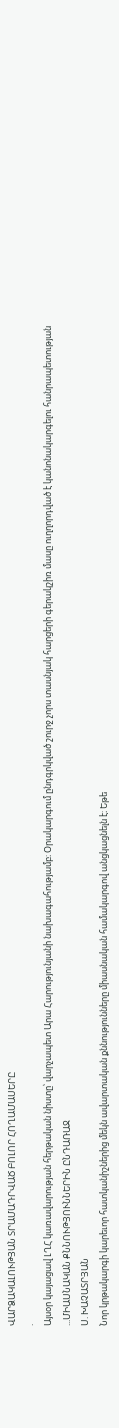ՎԱՐՁԱԿԱԼՈՒԹՅԱՆ ՏՐԱՄԱԴՐՎԱԾ ԲՈԼՈՐ ՀՈՂԱՄԱՍԵՐԸ
.
Այսօր կայացավ ԼՂՀ կառավարության հերթական նիստը՝ վարչապետ Արա Հարությունյանի նախագահությամբ։ Օրակարգում ընդգրկված շուրջ չորս տասնյակ հարցերի գերակշիռ մասը ուղղորդված է կանոնակարգելու հանրապետության ...ՄԻԱՍՆԱԿԱՆ ՔՆՆՈՒԹՅՈՒՆՆԵՐԻՆ ԸՆԴԱՌԱՋ
Ս. ԽԱՉԱՏՐՅԱՆ
Նոր կրթակարգի կարեւոր հատկանիշներից մեկն ավարտական քննությունները միասնական համակարգով անցկացնելն է։ Եթե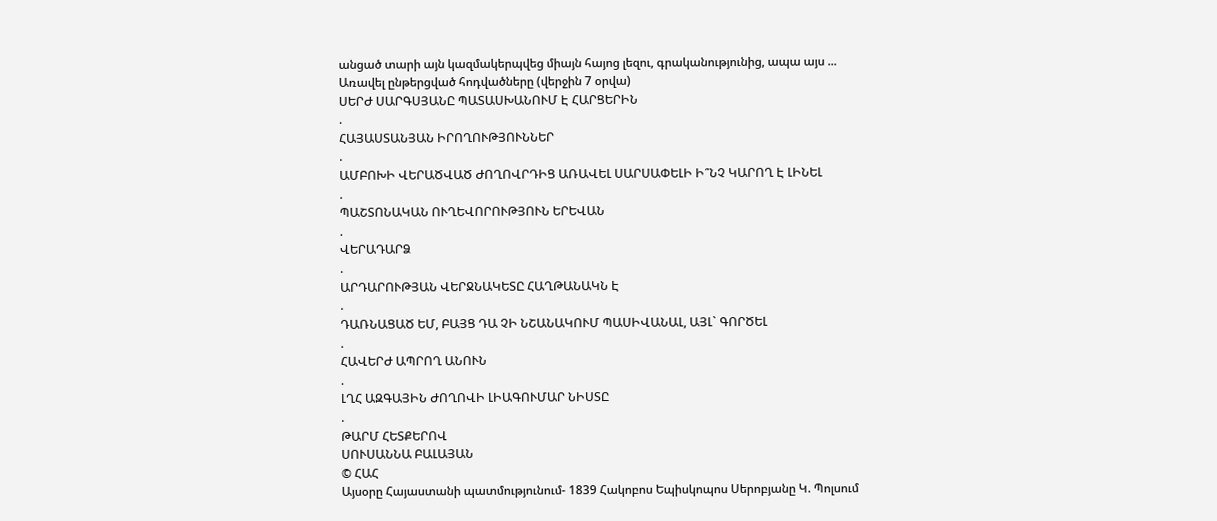անցած տարի այն կազմակերպվեց միայն հայոց լեզու, գրականությունից, ապա այս ...
Առավել ընթերցված հոդվածները (վերջին 7 օրվա)
ՍԵՐԺ ՍԱՐԳՍՅԱՆԸ ՊԱՏԱՍԽԱՆՈՒՄ Է ՀԱՐՑԵՐԻՆ
.
ՀԱՅԱՍՏԱՆՅԱՆ ԻՐՈՂՈՒԹՅՈՒՆՆԵՐ
.
ԱՄԲՈԽԻ ՎԵՐԱԾՎԱԾ ԺՈՂՈՎՐԴԻՑ ԱՌԱՎԵԼ ՍԱՐՍԱՓԵԼԻ Ի՞ՆՉ ԿԱՐՈՂ Է ԼԻՆԵԼ
.
ՊԱՇՏՈՆԱԿԱՆ ՈՒՂԵՎՈՐՈՒԹՅՈՒՆ ԵՐԵՎԱՆ
.
ՎԵՐԱԴԱՐՁ
.
ԱՐԴԱՐՈՒԹՅԱՆ ՎԵՐՋՆԱԿԵՏԸ ՀԱՂԹԱՆԱԿՆ Է
.
ԴԱՌՆԱՑԱԾ ԵՄ, ԲԱՅՑ ԴԱ ՉԻ ՆՇԱՆԱԿՈՒՄ ՊԱՍԻՎԱՆԱԼ, ԱՅԼ` ԳՈՐԾԵԼ
.
ՀԱՎԵՐԺ ԱՊՐՈՂ ԱՆՈՒՆ
.
ԼՂՀ ԱԶԳԱՅԻՆ ԺՈՂՈՎԻ ԼԻԱԳՈՒՄԱՐ ՆԻՍՏԸ
.
ԹԱՐՄ ՀԵՏՔԵՐՈՎ
ՍՈՒՍԱՆՆԱ ԲԱԼԱՅԱՆ
© ՀԱՀ
Այսօրը Հայաստանի պատմությունում- 1839 Հակոբոս Եպիսկոպոս Սերոբյանը Կ. Պոլսում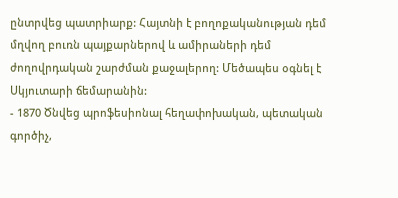ընտրվեց պատրիարք: Հայտնի է բողոքականության դեմ մղվող բուռն պայքարներով և ամիրաների դեմ ժողովրդական շարժման քաջալերող: Մեծապես օգնել է Սկյուտարի ճեմարանին:
- 1870 Ծնվեց պրոֆեսիոնալ հեղափոխական, պետական գործիչ,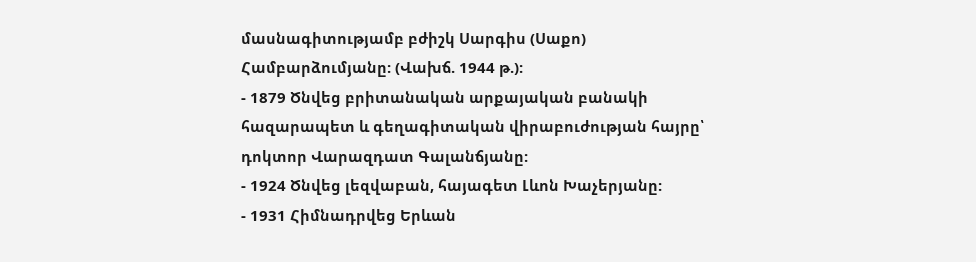մասնագիտությամբ բժիշկ Սարգիս (Սաքո) Համբարձումյանը: (Վախճ. 1944 թ.):
- 1879 Ծնվեց բրիտանական արքայական բանակի հազարապետ և գեղագիտական վիրաբուժության հայրը՝ դոկտոր Վարազդատ Գալանճյանը:
- 1924 Ծնվեց լեզվաբան, հայագետ Լևոն Խաչերյանը:
- 1931 Հիմնադրվեց Երևան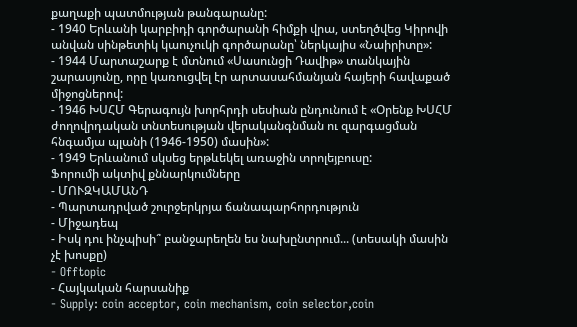քաղաքի պատմության թանգարանը:
- 1940 Երևանի կարբիդի գործարանի հիմքի վրա, ստեղծվեց Կիրովի անվան սինթետիկ կաուչուկի գործարանը՝ ներկայիս «Նաիրիտը»:
- 1944 Մարտաշարք է մտնում «Սասունցի Դավիթ» տանկային շարասյունը, որը կառուցվել էր արտասահմանյան հայերի հավաքած միջոցներով:
- 1946 ԽՍՀՄ Գերագույն խորհրդի սեսիան ընդունում է «Օրենք ԽՍՀՄ ժողովրդական տնտեսության վերականգնման ու զարգացման հնգամյա պլանի (1946-1950) մասին»:
- 1949 Երևանում սկսեց երթևեկել առաջին տրոլեյբուսը:
Ֆորումի ակտիվ քննարկումները
- ՄՈՒԶԿԱՄԱՆԴ
- Պարտադրված շուրջերկրյա ճանապարհորդություն
- Միջադեպ
- Իսկ դու ինչպիսի՞ բանջարեղեն ես նախընտրում... (տեսակի մասին չէ խոսքը)
- Offtopic
- Հայկական հարսանիք
- Supply: coin acceptor, coin mechanism, coin selector,coin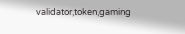validator,token,gaming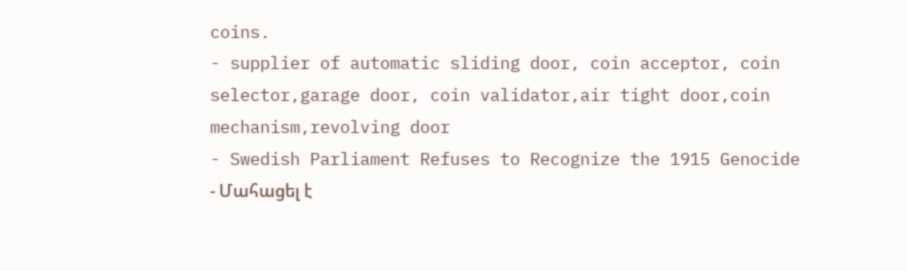coins.
- supplier of automatic sliding door, coin acceptor, coin selector,garage door, coin validator,air tight door,coin mechanism,revolving door
- Swedish Parliament Refuses to Recognize the 1915 Genocide
- Մահացել է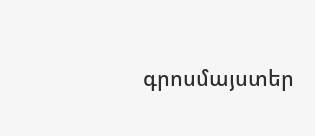գրոսմայստեր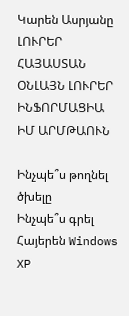Կարեն Ասրյանը
ԼՈՒՐԵՐ ՀԱՅԱՍՏԱՆ
ՕՆԼԱՅՆ ԼՈՒՐԵՐ
ԻՆՖՈՐՄԱՑԻԱ
ԻՄ ԱՐՄԹԱՈՒՆ

Ինչպե՞ս թողնել ծխելը
Ինչպե՞ս գրել Հայերեն Windows XP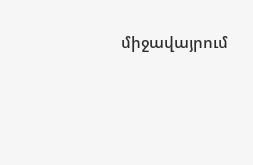միջավայրում